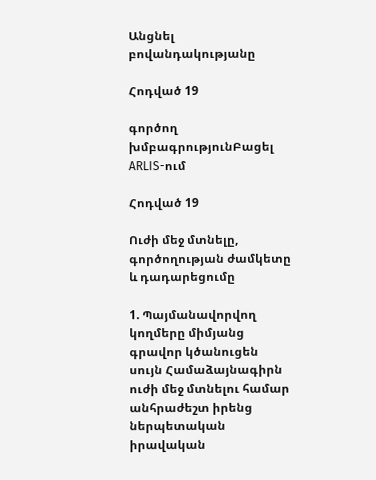Անցնել բովանդակությանը

Հոդված 19

գործող խմբագրությունԲացել ARLIS-ում

Հոդված 19

Ուժի մեջ մտնելը, գործողության ժամկետը և դադարեցումը

1. Պայմանավորվող կողմերը միմյանց գրավոր կծանուցեն սույն Համաձայնագիրն ուժի մեջ մտնելու համար անհրաժեշտ իրենց ներպետական իրավական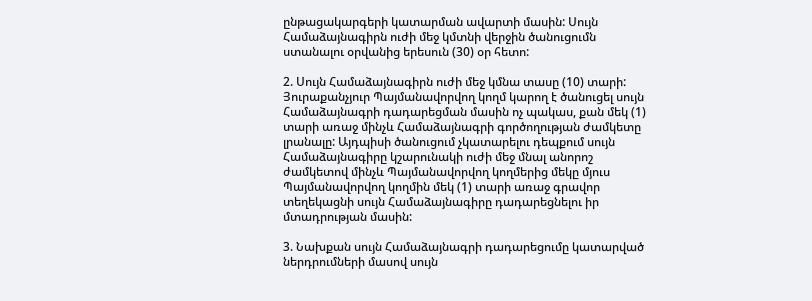ընթացակարգերի կատարման ավարտի մասին: Սույն Համաձայնագիրն ուժի մեջ կմտնի վերջին ծանուցումն ստանալու օրվանից երեսուն (30) օր հետո:

2. Սույն Համաձայնագիրն ուժի մեջ կմնա տասը (10) տարի: Յուրաքանչյուր Պայմանավորվող կողմ կարող է ծանուցել սույն Համաձայնագրի դադարեցման մասին ոչ պակաս, քան մեկ (1) տարի առաջ մինչև Համաձայնագրի գործողության ժամկետը լրանալը: Այդպիսի ծանուցում չկատարելու դեպքում սույն Համաձայնագիրը կշարունակի ուժի մեջ մնալ անորոշ ժամկետով մինչև Պայմանավորվող կողմերից մեկը մյուս Պայմանավորվող կողմին մեկ (1) տարի առաջ գրավոր տեղեկացնի սույն Համաձայնագիրը դադարեցնելու իր մտադրության մասին:

3. Նախքան սույն Համաձայնագրի դադարեցումը կատարված ներդրումների մասով սույն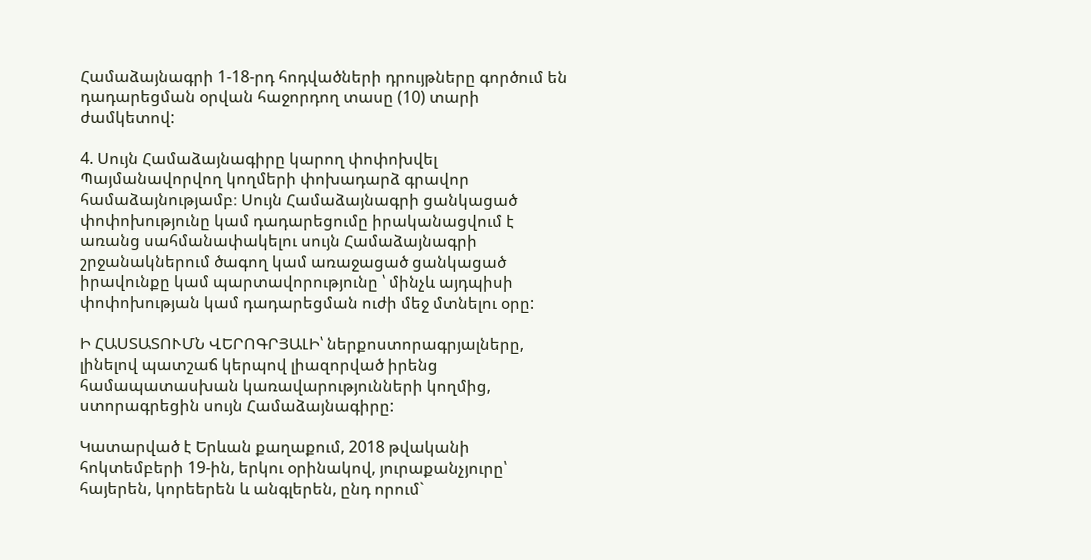Համաձայնագրի 1-18-րդ հոդվածների դրույթները գործում են դադարեցման օրվան հաջորդող տասը (10) տարի ժամկետով:

4. Սույն Համաձայնագիրը կարող փոփոխվել Պայմանավորվող կողմերի փոխադարձ գրավոր համաձայնությամբ։ Սույն Համաձայնագրի ցանկացած փոփոխությունը կամ դադարեցումը իրականացվում է առանց սահմանափակելու սույն Համաձայնագրի շրջանակներում ծագող կամ առաջացած ցանկացած իրավունքը կամ պարտավորությունը ՝ մինչև այդպիսի փոփոխության կամ դադարեցման ուժի մեջ մտնելու օրը:

Ի ՀԱՍՏԱՏՈՒՄՆ ՎԵՐՈԳՐՅԱԼԻ՝ ներքոստորագրյալները, լինելով պատշաճ կերպով լիազորված իրենց համապատասխան կառավարությունների կողմից, ստորագրեցին սույն Համաձայնագիրը:

Կատարված է Երևան քաղաքում, 2018 թվականի հոկտեմբերի 19-ին, երկու օրինակով, յուրաքանչյուրը՝ հայերեն, կորեերեն և անգլերեն, ընդ որում`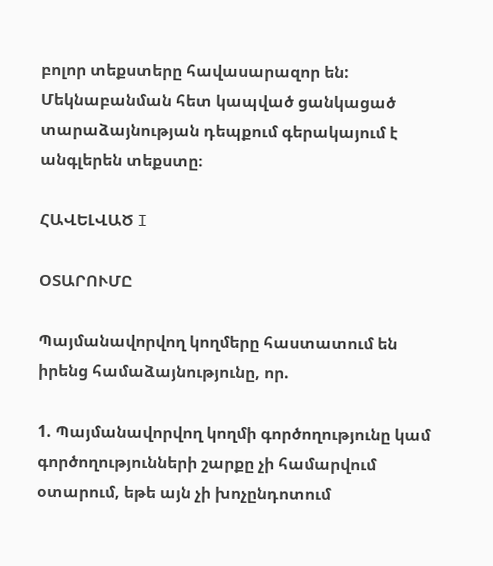բոլոր տեքստերը հավասարազոր են: Մեկնաբանման հետ կապված ցանկացած տարաձայնության դեպքում գերակայում է անգլերեն տեքստը։

ՀԱՎԵԼՎԱԾ I

ՕՏԱՐՈՒՄԸ

Պայմանավորվող կողմերը հաստատում են իրենց համաձայնությունը, որ.

1. Պայմանավորվող կողմի գործողությունը կամ գործողությունների շարքը չի համարվում օտարում, եթե այն չի խոչընդոտում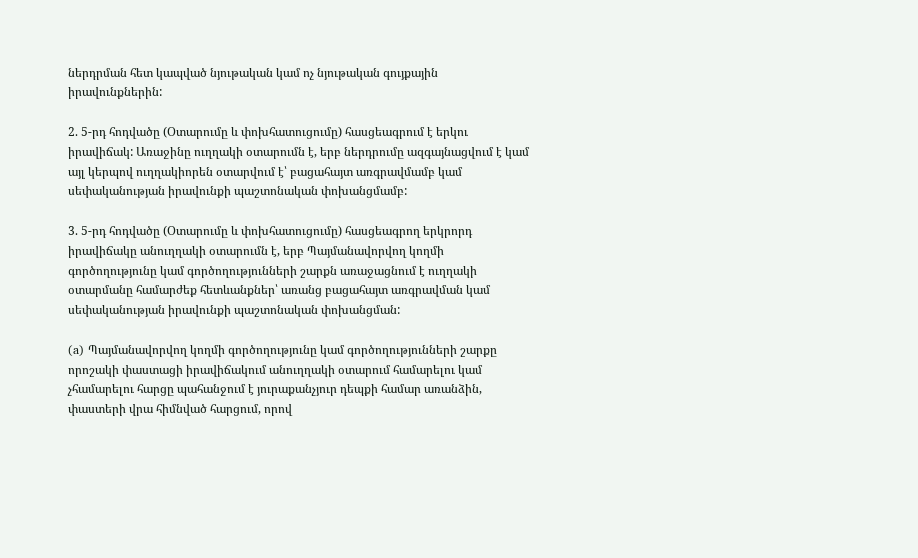ներդրման հետ կապված նյութական կամ ոչ նյութական գույքային իրավունքներին:

2. 5-րդ հոդվածը (Օտարումը և փոխհատուցումը) հասցեագրում է երկու իրավիճակ: Առաջինը ուղղակի օտարումն է, երբ ներդրումը ազգայնացվում է կամ այլ կերպով ուղղակիորեն օտարվում է՝ բացահայտ առգրավմամբ կամ սեփականության իրավունքի պաշտոնական փոխանցմամբ:

3. 5-րդ հոդվածը (Օտարումը և փոխհատուցումը) հասցեագրող երկրորդ իրավիճակը անուղղակի օտարումն է, երբ Պայմանավորվող կողմի գործողությունը կամ գործողությունների շարքն առաջացնում է ուղղակի օտարմանը համարժեք հետևանքներ՝ առանց բացահայտ առգրավման կամ սեփականության իրավունքի պաշտոնական փոխանցման:

(a) Պայմանավորվող կողմի գործողությունը կամ գործողությունների շարքը որոշակի փաստացի իրավիճակում անուղղակի օտարում համարելու կամ չհամարելու հարցը պահանջում է յուրաքանչյուր դեպքի համար առանձին, փաստերի վրա հիմնված հարցում, որով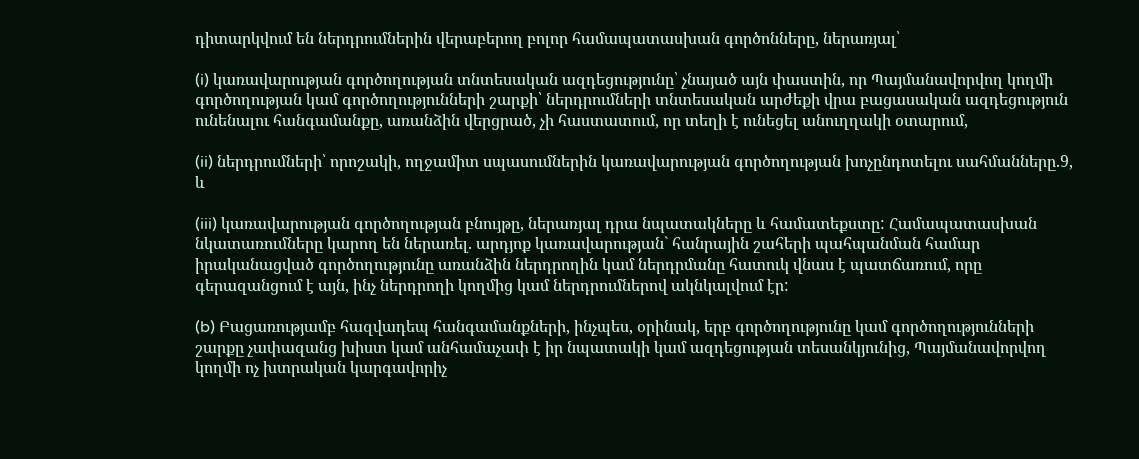դիտարկվում են ներդրումներին վերաբերող բոլոր համապատասխան գործոնները, ներառյալ՝

(i) կառավարության գործողության տնտեսական ազդեցությունը՝ չնայած այն փաստին, որ Պայմանավորվող կողմի գործողության կամ գործողությունների շարքի՝ ներդրումների տնտեսական արժեքի վրա բացասական ազդեցություն ունենալու հանգամանքը, առանձին վերցրած, չի հաստատում, որ տեղի է ունեցել անուղղակի օտարում,

(ii) ներդրումների՝ որոշակի, ողջամիտ սպասումներին կառավարության գործողության խոչընդոտելու սահմանները.9, և

(iii) կառավարության գործողության բնույթը, ներառյալ դրա նպատակները և համատեքստը: Համապատասխան նկատառումները կարող են ներառել. արդյոք կառավարության` հանրային շահերի պահպանման համար իրականացված գործողությունը առանձին ներդրողին կամ ներդրմանը հատուկ վնաս է պատճառում, որը գերազանցում է այն, ինչ ներդրողի կողմից կամ ներդրումներով ակնկալվում էր:

(b) Բացառությամբ հազվադեպ հանգամանքների, ինչպես, օրինակ, երբ գործողությունը կամ գործողությունների շարքը չափազանց խիստ կամ անհամաչափ է իր նպատակի կամ ազդեցության տեսանկյունից, Պայմանավորվող կողմի ոչ խտրական կարգավորիչ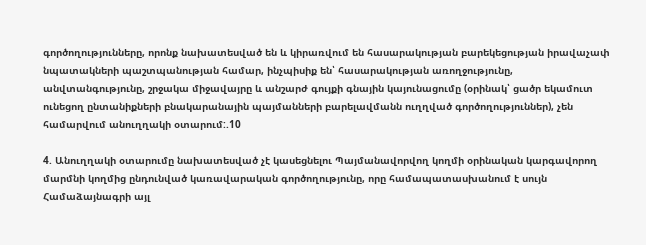գործողությունները, որոնք նախատեսված են և կիրառվում են հասարակության բարեկեցության իրավաչափ նպատակների պաշտպանության համար, ինչպիսիք են՝ հասարակության առողջությունը, անվտանգությունը, շրջակա միջավայրը և անշարժ գույքի գնային կայունացումը (օրինակ՝ ցածր եկամուտ ունեցող ընտանիքների բնակարանային պայմանների բարելավմանն ուղղված գործողություններ), չեն համարվում անուղղակի օտարում:.10

4. Անուղղակի օտարումը նախատեսված չէ կասեցնելու Պայմանավորվող կողմի օրինական կարգավորող մարմնի կողմից ընդունված կառավարական գործողությունը, որը համապատասխանում է սույն Համաձայնագրի այլ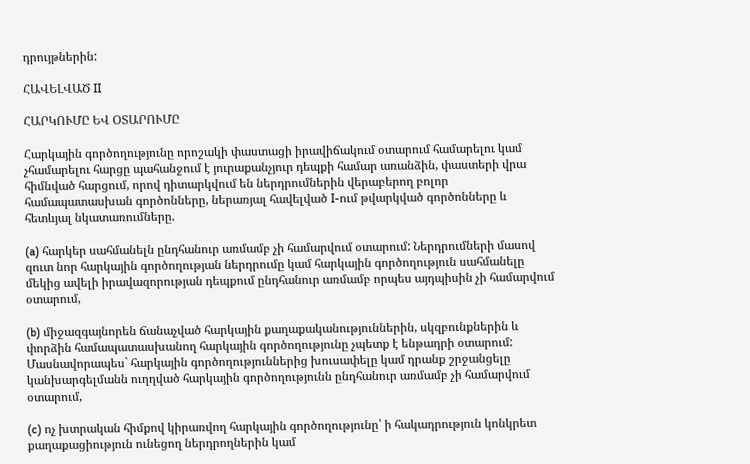դրույթներին:

ՀԱՎԵԼՎԱԾ II

ՀԱՐԿՈՒՄԸ ԵՎ ՕՏԱՐՈՒՄԸ

Հարկային գործողությունը որոշակի փաստացի իրավիճակում օտարում համարելու կամ չհամարելու հարցը պահանջում է յուրաքանչյուր դեպքի համար առանձին, փաստերի վրա հիմնված հարցում, որով դիտարկվում են ներդրումներին վերաբերող բոլոր համապատասխան գործոնները, ներառյալ հավելված I-ում թվարկված գործոնները և հետևյալ նկատառումները.

(a) հարկեր սահմանելն ընդհանուր առմամբ չի համարվում օտարում: Ներդրումների մասով զուտ նոր հարկային գործողության ներդրումը կամ հարկային գործողություն սահմանելը մեկից ավելի իրավազորության դեպքում ընդհանուր առմամբ որպես այդպիսին չի համարվում օտարում,

(b) միջազգայնորեն ճանաչված հարկային քաղաքականություններին, սկզբունքներին և փորձին համապատասխանող հարկային գործողությունը չպետք է ենթադրի օտարում: Մասնավորապես` հարկային գործողություններից խուսափելը կամ դրանք շրջանցելը կանխարգելմանն ուղղված հարկային գործողությունն ընդհանուր առմամբ չի համարվում օտարում,

(c) ոչ խտրական հիմքով կիրառվող հարկային գործողությունը՝ ի հակադրություն կոնկրետ քաղաքացիություն ունեցող ներդրողներին կամ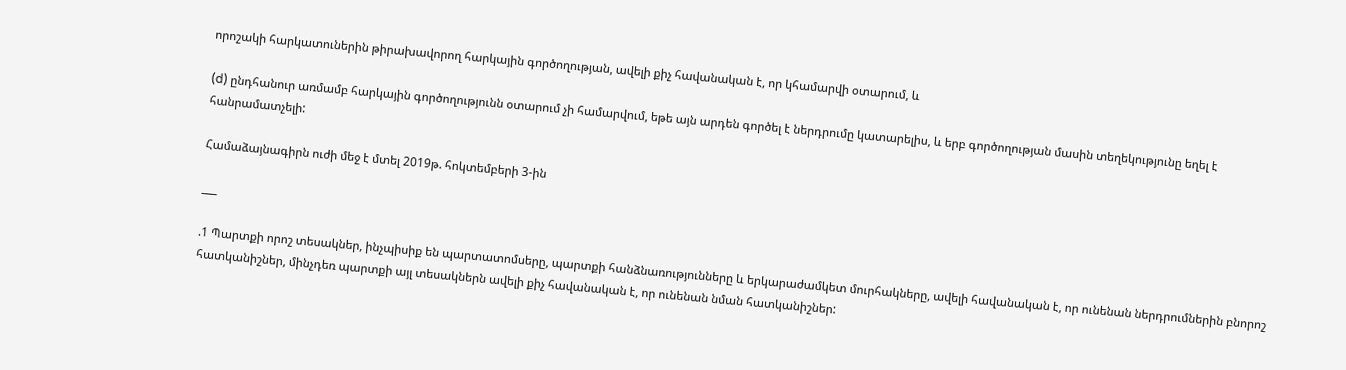որոշակի հարկատուներին թիրախավորող հարկային գործողության, ավելի քիչ հավանական է, որ կհամարվի օտարում, և

(d) ընդհանուր առմամբ հարկային գործողությունն օտարում չի համարվում, եթե այն արդեն գործել է ներդրումը կատարելիս, և երբ գործողության մասին տեղեկությունը եղել է հանրամատչելի:

Համաձայնագիրն ուժի մեջ է մտել 2019թ. հոկտեմբերի 3-ին

___

.1 Պարտքի որոշ տեսակներ, ինչպիսիք են պարտատոմսերը, պարտքի հանձնառությունները և երկարաժամկետ մուրհակները, ավելի հավանական է, որ ունենան ներդրումներին բնորոշ հատկանիշներ, մինչդեռ պարտքի այլ տեսակներն ավելի քիչ հավանական է, որ ունենան նման հատկանիշներ: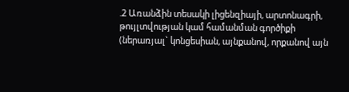.2 Առանձին տեսակի լիցենզիայի, արտոնագրի, թույլտվության կամ համանման գործիքի (ներառյալ` կոնցեսիան, այնքանով, որքանով այն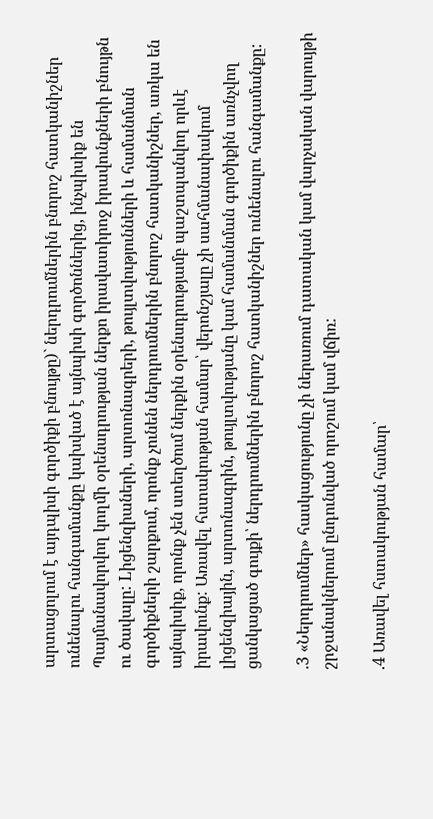արտացոլում է այդպիսի գործիքի բնույթը)` ներդրումներին բնորոշ հատկանիշներ ունենալու հանգամանքը կախված է այնպիսի գործոններից, ինչպիսիք են Պայմանավորվող կողմի օրենսդրության ներքո իրավատիրոջ իրավունքների բնույթն ու ծավալը: Lիցենզիաների, արտոնագրերի, թույլտվությունների և համանման գործիքների շարքում, որոնք չունեն ներդրումներին բնորոշ հատկանիշներ, առկա են այնպիսիք, որոնք չեն ստեղծում ներքին օրենսդրությամբ պաշտպանվող որևէ իրավունք: Առավել հստակության համար՝ վերոնշյալը չի սահմանափակում լիցենզիային, արտոնագրին, թույլտվությանը կամ համանման գործիքին առնչվող ցանկացած գույքի՝ ներդրումներին բնորոշ հատկանիշներ ունենալու հանգամանքը:

.3 «Ներդրումներ» հասկացությունը չի ներառում դատական կամ վարչական վարույթի շրջանակներում ընդունված որոշում կամ վճիռ:

.4 Առավել հստակության համար՝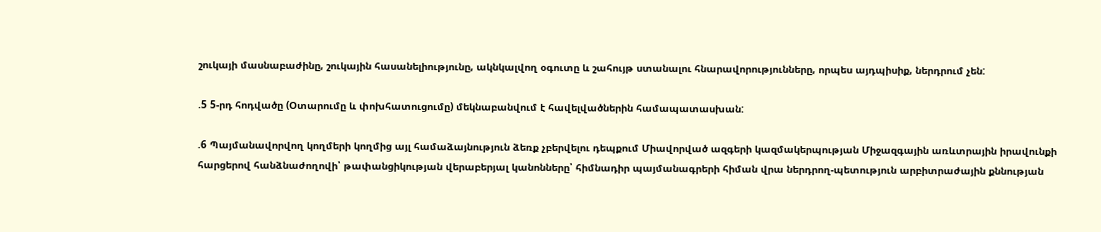շուկայի մասնաբաժինը, շուկային հասանելիությունը, ակնկալվող օգուտը և շահույթ ստանալու հնարավորությունները, որպես այդպիսիք, ներդրում չեն:

.5 5-րդ հոդվածը (Օտարումը և փոխհատուցումը) մեկնաբանվում է հավելվածներին համապատասխան:

.6 Պայմանավորվող կողմերի կողմից այլ համաձայնություն ձեռք չբերվելու դեպքում Միավորված ազգերի կազմակերպության Միջազգային առևտրային իրավունքի հարցերով հանձնաժողովի՝ թափանցիկության վերաբերյալ կանոնները՝ հիմնադիր պայմանագրերի հիման վրա ներդրող-պետություն արբիտրաժային քննության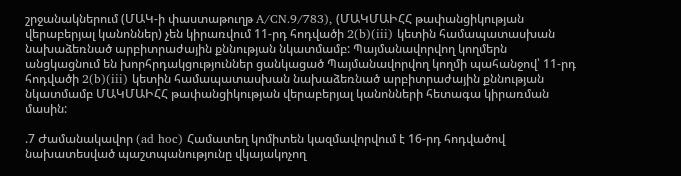շրջանակներում (ՄԱԿ-ի փաստաթուղթ A/CN.9/783), (ՄԱԿՄԱԻՀՀ թափանցիկության վերաբերյալ կանոններ) չեն կիրառվում 11-րդ հոդվածի 2(b)(iii) կետին համապատասխան նախաձեռնած արբիտրաժային քննության նկատմամբ: Պայմանավորվող կողմերն անցկացնում են խորհրդակցություններ ցանկացած Պայմանավորվող կողմի պահանջով՝ 11-րդ հոդվածի 2(b)(iii) կետին համապատասխան նախաձեռնած արբիտրաժային քննության նկատմամբ ՄԱԿՄԱԻՀՀ թափանցիկության վերաբերյալ կանոնների հետագա կիրառման մասին:

.7 Ժամանակավոր (ad hoc) Համատեղ կոմիտեն կազմավորվում է 16-րդ հոդվածով նախատեսված պաշտպանությունը վկայակոչող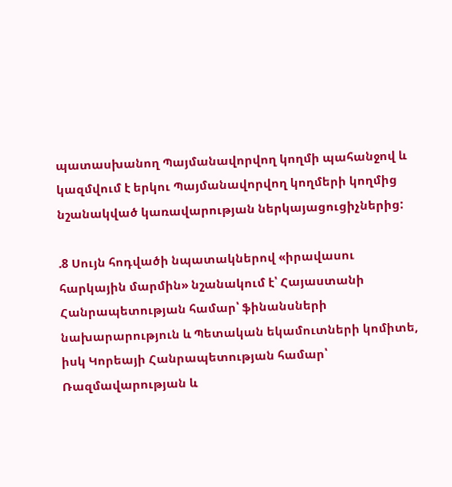պատասխանող Պայմանավորվող կողմի պահանջով և կազմվում է երկու Պայմանավորվող կողմերի կողմից նշանակված կառավարության ներկայացուցիչներից:

.8 Սույն հոդվածի նպատակներով «իրավասու հարկային մարմին» նշանակում է՝ Հայաստանի Հանրապետության համար՝ ֆինանսների նախարարություն և Պետական եկամուտների կոմիտե, իսկ Կորեայի Հանրապետության համար՝ Ռազմավարության և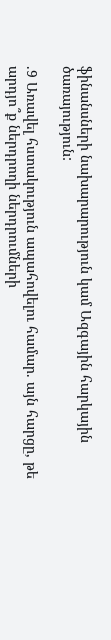ֆինանսների նախարարություն կամ Ազգային հարկային ծառայություն:

.9 Առավել հստակություն ապահովելու համար. այն հարցը, թե արդյո՞ք ներդրողի ներդրումների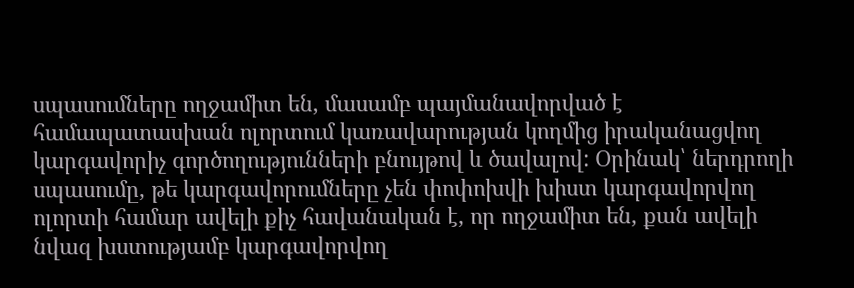սպասումները ողջամիտ են, մասամբ պայմանավորված է համապատասխան ոլորտում կառավարության կողմից իրականացվող կարգավորիչ գործողությունների բնույթով և ծավալով: Օրինակ՝ ներդրողի սպասումը, թե կարգավորումները չեն փոփոխվի խիստ կարգավորվող ոլորտի համար ավելի քիչ հավանական է, որ ողջամիտ են, քան ավելի նվազ խստությամբ կարգավորվող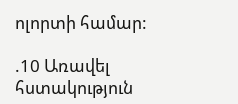ոլորտի համար:

.10 Առավել հստակություն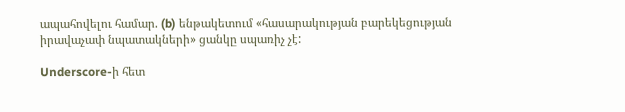ապահովելու համար. (b) ենթակետում «հասարակության բարեկեցության իրավաչափ նպատակների» ցանկը սպառիչ չէ:

Underscore-ի հետ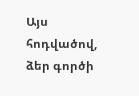Այս հոդվածով, ձեր գործի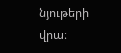նյութերի վրա։